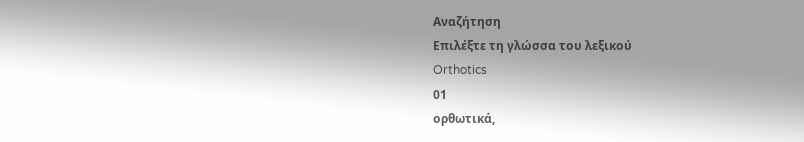Αναζήτηση
Επιλέξτε τη γλώσσα του λεξικού
Orthotics
01
ορθωτικά,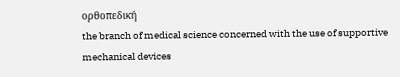ορθοπεδική
the branch of medical science concerned with the use of supportive mechanical devices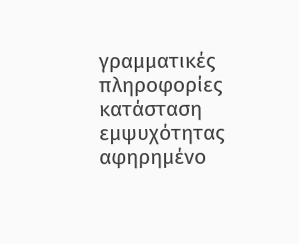γραμματικές πληροφορίες
κατάσταση εμψυχότητας
αφηρημένο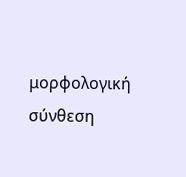μορφολογική σύνθεση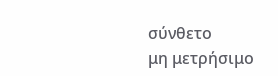σύνθετο
μη μετρήσιμο